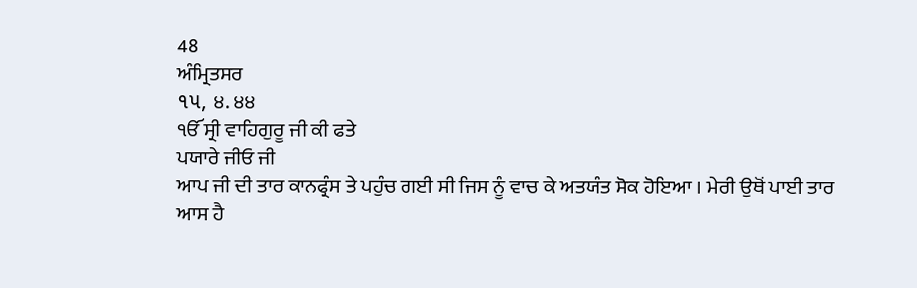48
ਅੰਮ੍ਰਿਤਸਰ
૧૫, ੪. ੪੪
ੴ ਸ੍ਰੀ ਵਾਹਿਗੁਰੂ ਜੀ ਕੀ ਫਤੇ
ਪਯਾਰੇ ਜੀਓ ਜੀ
ਆਪ ਜੀ ਦੀ ਤਾਰ ਕਾਨਫ੍ਰੰਸ ਤੇ ਪਹੁੰਚ ਗਈ ਸੀ ਜਿਸ ਨੂੰ ਵਾਚ ਕੇ ਅਤਯੰਤ ਸੋਕ ਹੋਇਆ । ਮੇਰੀ ਉਥੋਂ ਪਾਈ ਤਾਰ ਆਸ ਹੈ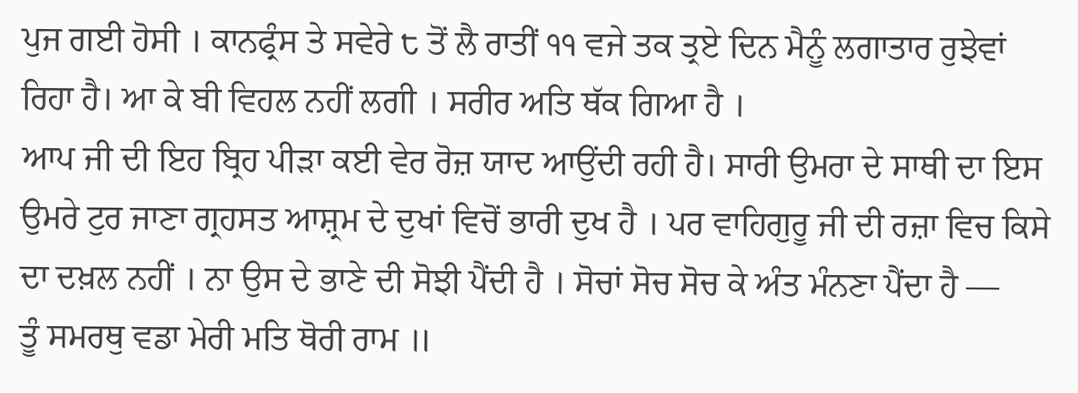ਪੁਜ ਗਈ ਹੋਸੀ । ਕਾਨਫ੍ਰੰਸ ਤੇ ਸਵੇਰੇ ੮ ਤੋਂ ਲੈ ਰਾਤੀਂ ੧੧ ਵਜੇ ਤਕ ਤ੍ਰਏ ਦਿਨ ਮੈਨੂੰ ਲਗਾਤਾਰ ਰੁਝੇਵਾਂ ਰਿਹਾ ਹੈ। ਆ ਕੇ ਬੀ ਵਿਹਲ ਨਹੀਂ ਲਗੀ । ਸਰੀਰ ਅਤਿ ਥੱਕ ਗਿਆ ਹੈ ।
ਆਪ ਜੀ ਦੀ ਇਹ ਬ੍ਰਿਹ ਪੀੜਾ ਕਈ ਵੇਰ ਰੋਜ਼ ਯਾਦ ਆਉਂਦੀ ਰਹੀ ਹੈ। ਸਾਰੀ ਉਮਰਾ ਦੇ ਸਾਥੀ ਦਾ ਇਸ ਉਮਰੇ ਟੁਰ ਜਾਣਾ ਗ੍ਰਹਸਤ ਆਸ਼੍ਰਮ ਦੇ ਦੁਖਾਂ ਵਿਚੋਂ ਭਾਰੀ ਦੁਖ ਹੈ । ਪਰ ਵਾਹਿਗੁਰੂ ਜੀ ਦੀ ਰਜ਼ਾ ਵਿਚ ਕਿਸੇ ਦਾ ਦਖ਼ਲ ਨਹੀਂ । ਨਾ ਉਸ ਦੇ ਭਾਣੇ ਦੀ ਸੋਝੀ ਪੈਂਦੀ ਹੈ । ਸੋਚਾਂ ਸੋਚ ਸੋਚ ਕੇ ਅੰਤ ਮੰਨਣਾ ਪੈਂਦਾ ਹੈ —
ਤੂੰ ਸਮਰਥੁ ਵਡਾ ਮੇਰੀ ਮਤਿ ਥੋਰੀ ਰਾਮ ॥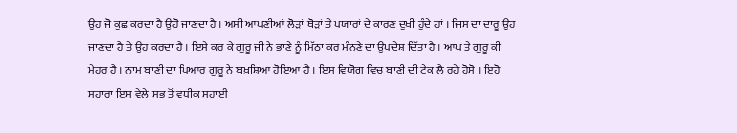ਉਹ ਜੋ ਕੁਛ ਕਰਦਾ ਹੈ ਉਹੋ ਜਾਣਦਾ ਹੈ। ਅਸੀ ਆਪਣੀਆਂ ਲੋੜਾਂ ਥੋੜਾਂ ਤੇ ਪਯਾਰਾਂ ਦੇ ਕਾਰਣ ਦੁਖੀ ਹੁੰਦੇ ਹਾਂ । ਜਿਸ ਦਾ ਦਾਰੂ ਉਹ ਜਾਣਦਾ ਹੈ ਤੇ ਉਹ ਕਰਦਾ ਹੈ । ਇਸੇ ਕਰ ਕੇ ਗੁਰੂ ਜੀ ਨੇ ਭਾਣੇ ਨੂੰ ਮਿੱਠਾ ਕਰ ਮੰਨਣੇ ਦਾ ਉਪਦੇਸ਼ ਦਿੱਤਾ ਹੈ। ਆਪ ਤੇ ਗੁਰੂ ਕੀ ਮੇਹਰ ਹੈ । ਨਾਮ ਬਾਣੀ ਦਾ ਪਿਆਰ ਗੁਰੂ ਨੇ ਬਖ਼ਸ਼ਿਆ ਹੋਇਆ ਹੈ । ਇਸ ਵਿਯੋਗ ਵਿਚ ਬਾਣੀ ਦੀ ਟੇਕ ਲੈ ਰਹੇ ਹੋਸੋ । ਇਹੋ ਸਹਾਰਾ ਇਸ ਵੇਲੇ ਸਭ ਤੋਂ ਵਧੀਕ ਸਹਾਈ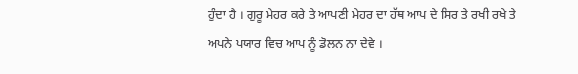ਹੁੰਦਾ ਹੈ । ਗੁਰੂ ਮੇਹਰ ਕਰੇ ਤੇ ਆਪਣੀ ਮੇਹਰ ਦਾ ਹੱਥ ਆਪ ਦੇ ਸਿਰ ਤੇ ਰਖੀ ਰਖੇ ਤੇ ਅਪਨੇ ਪਯਾਰ ਵਿਚ ਆਪ ਨੂੰ ਡੋਲਨ ਨਾ ਦੇਵੇ ।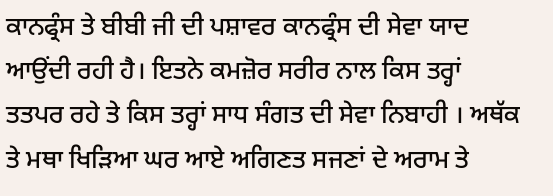ਕਾਨਫ੍ਰੰਸ ਤੇ ਬੀਬੀ ਜੀ ਦੀ ਪਸ਼ਾਵਰ ਕਾਨਫ੍ਰੰਸ ਦੀ ਸੇਵਾ ਯਾਦ ਆਉਂਦੀ ਰਹੀ ਹੈ। ਇਤਨੇ ਕਮਜ਼ੋਰ ਸਰੀਰ ਨਾਲ ਕਿਸ ਤਰ੍ਹਾਂ ਤਤਪਰ ਰਹੇ ਤੇ ਕਿਸ ਤਰ੍ਹਾਂ ਸਾਧ ਸੰਗਤ ਦੀ ਸੇਵਾ ਨਿਬਾਹੀ । ਅਥੱਕ ਤੇ ਮਥਾ ਖਿੜਿਆ ਘਰ ਆਏ ਅਗਿਣਤ ਸਜਣਾਂ ਦੇ ਅਰਾਮ ਤੇ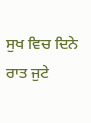ਸੁਖ ਵਿਚ ਦਿਨੇ ਰਾਤ ਜੁਟੇ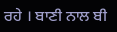ਰਹੇ । ਬਾਣੀ ਨਾਲ ਬੀ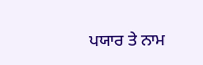ਪਯਾਰ ਤੇ ਨਾਮ